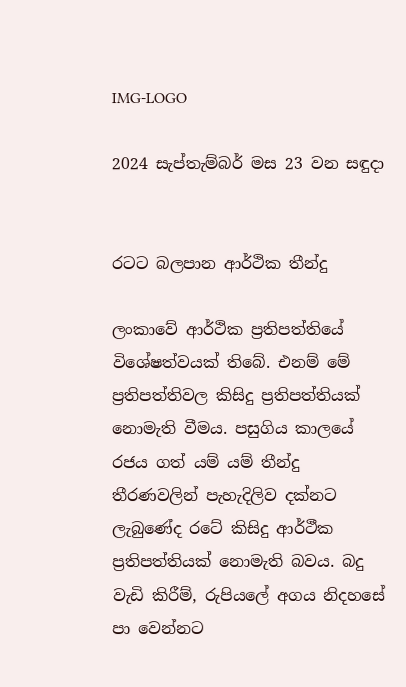IMG-LOGO

2024 සැප්තැම්බර් මස 23 වන සඳුදා


රටට බලපාන ආර්ථික තීන්දු

ලංකාවේ ආර්ථික ප්‍රතිපත්තියේ විශේෂත්වයක් තිබේ. එනම් මේ ප්‍රතිපත්තිවල කිසිදු ප්‍රතිපත්තියක් නොමැති වීමය. පසුගිය කාලයේ රජය ගත් යම් යම් තීන්දු තීරණවලින් පැහැදිලිව දක්නට ලැබුණේද රටේ කිසිදු ආර්ථීක ප්‍රතිපත්තියක් නොමැති බවය. බදු වැඩි කිරීම්, රුපියලේ අගය නිදහසේ පා වෙන්නට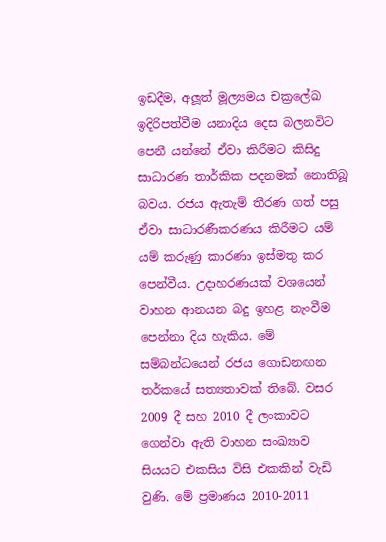ඉඩදීම, අලූත් මූල්‍යමය චක්‍රලේඛ ඉදිරිපත්වීම යනාදිය දෙස බලනවිට පෙනී යන්නේ ඒවා කිරීමට කිසිදු සාධාරණ තාර්කික පදනමක් නොතිබූ බවය. රජය ඇතැම් තීරණ ගත් පසු ඒවා සාධාරණීකරණය කිරීමට යම් යම් කරුණු කාරණා ඉස්මතු කර පෙන්වීය. උදාහරණයක් වශයෙන් වාහන ආනයන බදු ඉහළ නැංවීම පෙන්නා දිය හැකිය. මේ සම්බන්ධයෙන් රජය ගොඩනඟන තර්කයේ සත්‍යතාවක් තිබේ. වසර 2009 දී සහ 2010 දී ලංකාවට ගෙන්වා ඇති වාහන සංඛ්‍යාව සියයට එකසිය විසි එකකින් වැඩි වුණි. මේ ප්‍රමාණය 2010-2011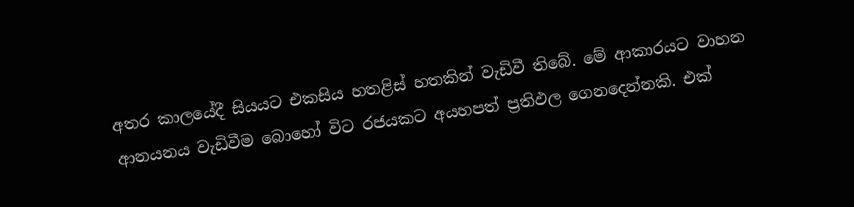අතර කාලයේදී සියයට එකසිය හතළිස් හතකින් වැඩිවී තිබේ. මේ ආකාරයට වාහන ආනයනය වැඩිවීම බොහෝ විට රජයකට අයහපත් ප්‍රතිඵල ගෙනදෙන්නකි. එක්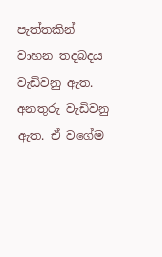පැත්තකින් වාහන තදබදය වැඩිවනු ඇත. අනතුරු වැඩිවනු ඇත. ඒ වගේම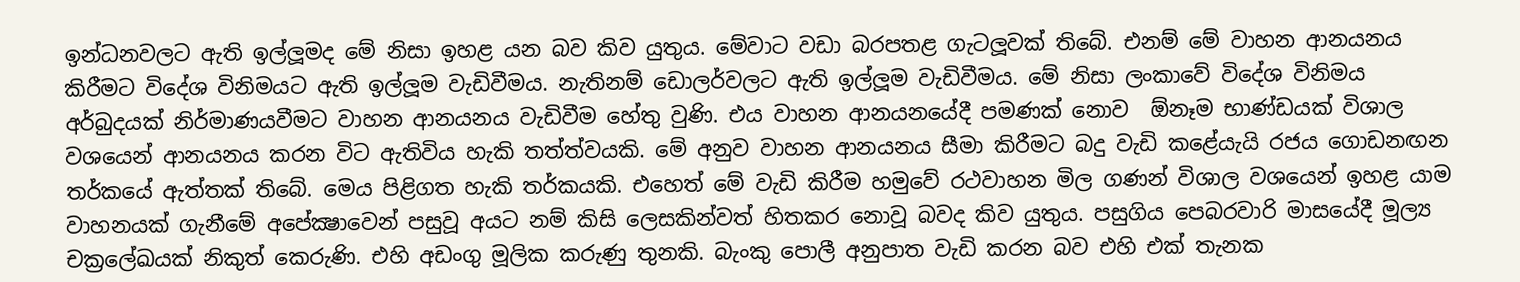ඉන්ධනවලට ඇති ඉල්ලූමද මේ නිසා ඉහළ යන බව කිව යුතුය. මේවාට වඩා බරපතළ ගැටලූවක් තිබේ. එනම් මේ වාහන ආනයනය කිරීමට විදේශ විනිමයට ඇති ඉල්ලූම වැඩිවීමය. නැතිනම් ඩොලර්වලට ඇති ඉල්ලූම වැඩිවීමය. මේ නිසා ලංකාවේ විදේශ විනිමය අර්බුදයක් නිර්මාණයවීමට වාහන ආනයනය වැඩිවීම හේතු වුණි. එය වාහන ආනයනයේදී පමණක් නොව  ඕනෑම භාණ්ඩයක් විශාල වශයෙන් ආනයනය කරන විට ඇතිවිය හැකි තත්ත්වයකි. මේ අනුව වාහන ආනයනය සීමා කිරීමට බදු වැඩි කළේයැයි රජය ගොඩනඟන තර්කයේ ඇත්තක් තිබේ. මෙය පිළිගත හැකි තර්කයකි. එහෙත් මේ වැඩි කිරීම හමුවේ රථවාහන මිල ගණන් විශාල වශයෙන් ඉහළ යාම වාහනයක් ගැනීමේ අපේක්‍ෂාවෙන් පසුවූ අයට නම් කිසි ලෙසකින්වත් හිතකර නොවූ බවද කිව යුතුය. පසුගිය පෙබරවාරි මාසයේදී මූල්‍ය චක්‍රලේඛයක් නිකුත් කෙරුණි. එහි අඩංගු මූලික කරුණු තුනකි. බැංකු පොලී අනුපාත වැඩි කරන බව එහි එක් තැනක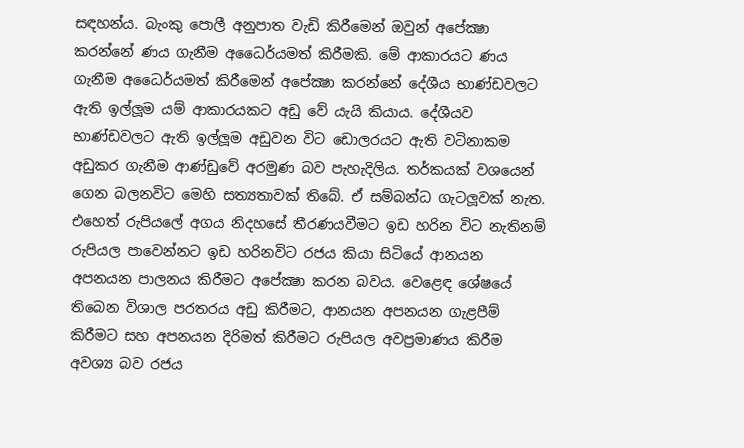සඳහන්ය. බැංකු පොලී අනුපාත වැඩි කිරීමෙන් ඔවුන් අපේක්‍ෂා කරන්නේ ණය ගැනීම අධෛර්යමත් කිරීමකි. මේ ආකාරයට ණය ගැනීම අධෛර්යමත් කිරීමෙන් අපේක්‍ෂා කරන්නේ දේශීය භාණ්ඩවලට ඇති ඉල්ලූම යම් ආකාරයකට අඩු වේ යැයි කියාය. දේශීයව භාණ්ඩවලට ඇති ඉල්ලූම අඩුවන විට ඩොලරයට ඇති වටිනාකම අඩුකර ගැනීම ආණ්ඩුවේ අරමුණ බව පැහැදිලිය. තර්කයක් වශයෙන් ගෙන බලනවිට මෙහි සත්‍යතාවක් තිබේ. ඒ සම්බන්ධ ගැටලූවක් නැත. එහෙත් රුපියලේ අගය නිදහසේ තීරණයවීමට ඉඩ හරින විට නැතිනම් රුපියල පාවෙන්නට ඉඩ හරිනවිට රජය කියා සිටියේ ආනයන අපනයන පාලනය කිරීමට අපේක්‍ෂා කරන බවය. වෙළෙඳ ශේෂයේ තිබෙන විශාල පරතරය අඩු කිරීමට, ආනයන අපනයන ගැළපීම් කිරීමට සහ අපනයන දිරිමත් කිරීමට රුපියල අවප්‍රමාණය කිරීම අවශ්‍ය බව රජය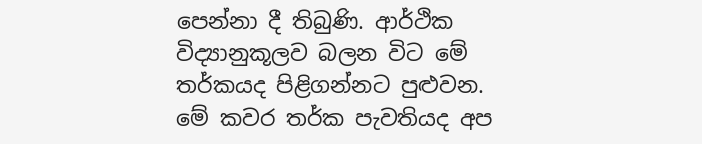පෙන්නා දී තිබුණි. ආර්ථික විද්‍යානුකූලව බලන විට මේ තර්කයද පිළිගන්නට පුළුවන. මේ කවර තර්ක පැවතියද අප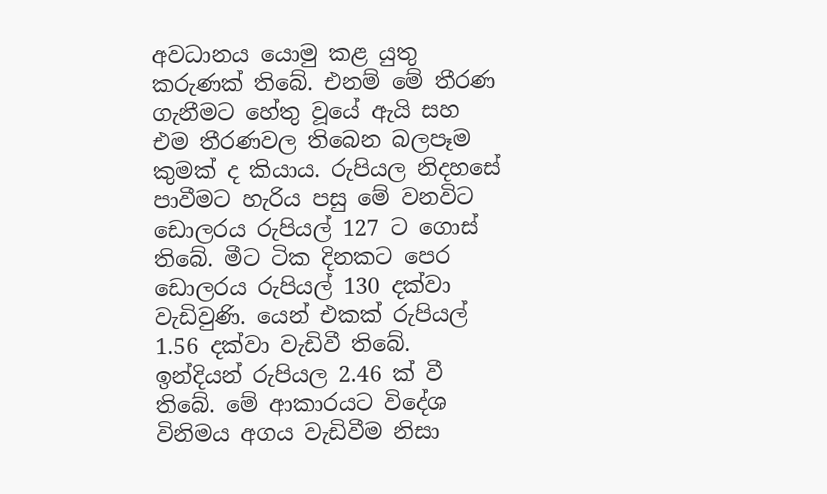අවධානය යොමු කළ යුතු කරුණක් තිබේ. එනම් මේ තීරණ ගැනීමට හේතු වූයේ ඇයි සහ එම තීරණවල තිබෙන බලපෑම කුමක් ද කියාය. රුපියල නිදහසේ පාවීමට හැරිය පසු මේ වනවිට ඩොලරය රුපියල් 127 ට ගොස් තිබේ. මීට ටික දිනකට පෙර ඩොලරය රුපියල් 130 දක්වා වැඩිවුණි. යෙන් එකක් රුපියල් 1.56 දක්වා වැඩිවී තිබේ. ඉන්දියන් රුපියල 2.46 ක් වී තිබේ. මේ ආකාරයට විදේශ විනිමය අගය වැඩිවීම නිසා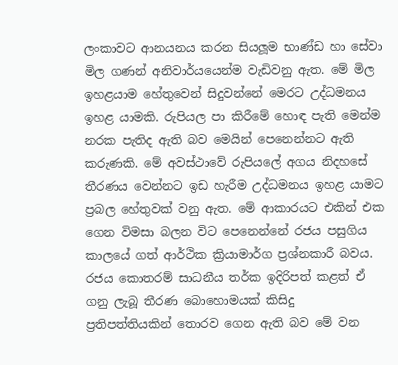ලංකාවට ආනයනය කරන සියලූම භාණ්ඩ හා සේවා මිල ගණන් අනිවාර්යයෙන්ම වැඩිවනු ඇත. මේ මිල ඉහළයාම හේතුවෙන් සිදුවන්නේ මෙරට උද්ධමනය ඉහළ යාමකි. රුපියල පා කිරීමේ හොඳ පැති මෙන්ම නරක පැතිද ඇති බව මෙයින් පෙනෙන්නට ඇති කරුණකි. මේ අවස්ථාවේ රුපියලේ අගය නිදහසේ තීරණය වෙන්නට ඉඩ හැරීම උද්ධමනය ඉහළ යාමට ප්‍රබල හේතුවක් වනු ඇත. මේ ආකාරයට එකින් එක ගෙන විමසා බලන විට පෙනෙන්නේ රජය පසුගිය කාලයේ ගත් ආර්ථික ක්‍රියාමාර්ග ප්‍රශ්නකාරී බවය. රජය කොතරම් සාධනීය තර්ක ඉදිරිපත් කළත් ඒ ගනු ලැබූ තීරණ බොහොමයක් කිසිදු ප්‍රතිපත්තියකින් තොරව ගෙන ඇති බව මේ වන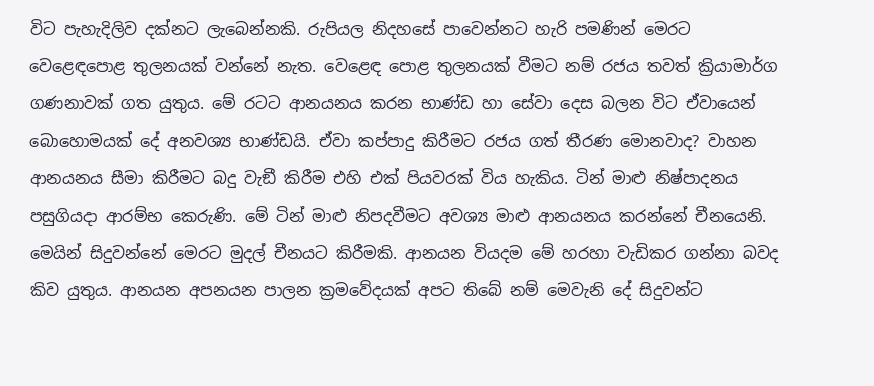විට පැහැදිලිව දක්නට ලැබෙන්නකි. රුපියල නිදහසේ පාවෙන්නට හැරි පමණින් මෙරට වෙළෙඳපොළ තුලනයක් වන්නේ නැත. වෙළෙඳ පොළ තුලනයක් වීමට නම් රජය තවත් ක්‍රියාමාර්ග ගණනාවක් ගත යුතුය. මේ රටට ආනයනය කරන භාණ්ඩ හා සේවා දෙස බලන විට ඒවායෙන් බොහොමයක් දේ අනවශ්‍ය භාණ්ඩයි. ඒවා කප්පාදු කිරීමට රජය ගත් තීරණ මොනවාද? වාහන ආනයනය සීමා කිරීමට බදු වැඞී කිරීම එහි එක් පියවරක් විය හැකිය. ටින් මාළු නිෂ්පාදනය පසුගියදා ආරම්භ කෙරුණි. මේ ටින් මාළු නිපදවීමට අවශ්‍ය මාළු ආනයනය කරන්නේ චීනයෙනි. මෙයින් සිදුවන්නේ මෙරට මුදල් චීනයට කිරීමකි. ආනයන වියදම මේ හරහා වැඩිකර ගන්නා බවද කිව යුතුය. ආනයන අපනයන පාලන ක්‍රමවේදයක් අපට තිබේ නම් මෙවැනි දේ සිදුවන්ට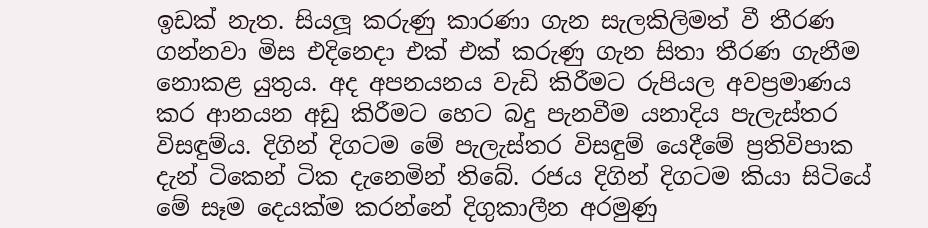ඉඩක් නැත. සියලූ කරුණු කාරණා ගැන සැලකිලිමත් වී තීරණ ගන්නවා මිස එදිනෙදා එක් එක් කරුණු ගැන සිතා තීරණ ගැනීම නොකළ යුතුය. අද අපනයනය වැඩි කිරීමට රුපියල අවප්‍රමාණය කර ආනයන අඩු කිරීමට හෙට බදු පැනවීම යනාදිය පැලැස්තර විසඳුම්ය. දිගින් දිගටම මේ පැලැස්තර විසඳුම් යෙදීමේ ප්‍රතිවිපාක දැන් ටිකෙන් ටික දැනෙමින් තිබේ. රජය දිගින් දිගටම කියා සිටියේ මේ සෑම දෙයක්ම කරන්නේ දිගුකාලීන අරමුණු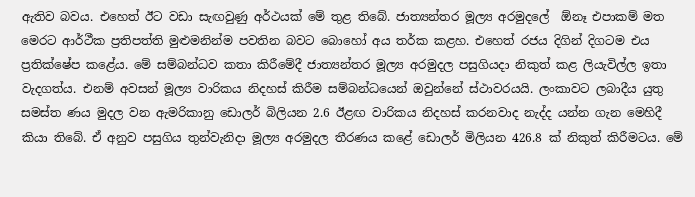ඇතිව බවය. එහෙත් ඊට වඩා සැඟවුණු අර්ථයක් මේ තුළ තිබේ. ජාත්‍යන්තර මූල්‍ය අරමුදලේ  ඕනෑ එපාකම් මත මෙරට ආර්ථීක ප්‍රතිපත්ති මුළුමනින්ම පවතින බවට බොහෝ අය තර්ක කළහ. එහෙත් රජය දිගින් දිගටම එය ප්‍රතික්ෂේප කළේය. මේ සම්බන්ධව කතා කිරීමේදී ජාත්‍යන්තර මූල්‍ය අරමුදල පසුගියදා නිකුත් කළ ලියැවිල්ල ඉතා වැදගත්ය. එනම් අවසන් මූල්‍ය වාරිකය නිදහස් කිරීම සම්බන්ධයෙන් ඔවුන්නේ ස්ථාවරයයි. ලංකාවට ලබාදීය යුතු සමස්ත ණය මුදල වන ඇමරිකානු ඩොලර් බිලියන 2.6 ඊළඟ වාරිකය නිදහස් කරනවාද නැද්ද යන්න ගැන මෙහිදී කියා තිබේ. ඒ අනුව පසුගිය තුන්වැනිදා මූල්‍ය අරමුදල තීරණය කළේ ඩොලර් මිලියන 426.8 ක් නිකුත් කිරීමටය. මේ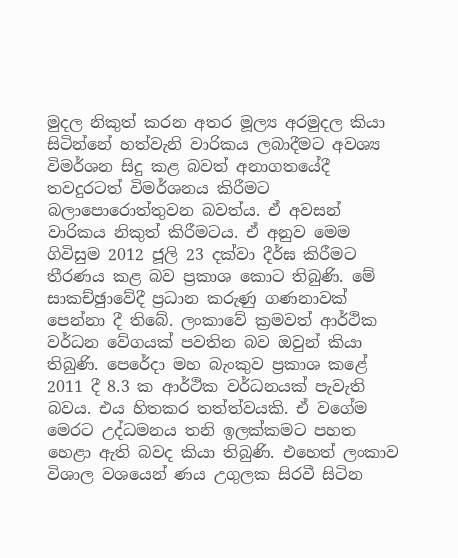මුදල නිකුත් කරන අතර මූල්‍ය අරමුදල කියා සිටින්නේ හත්වැනි වාරිකය ලබාදීමට අවශ්‍ය විමර්ශන සිදු කළ බවත් අනාගතයේදී තවදුරටත් විමර්ශනය කිරීමට බලාපොරොත්තුවන බවත්ය. ඒ අවසන් වාරිකය නිකුත් කිරීමටය. ඒ අනුව මෙම ගිවිසුම 2012 ජූලි 23 දක්වා දීර්ඝ කිරීමට තීරණය කළ බව ප්‍රකාශ කොට තිබුණි. මේ සාකච්ඡුාවේදී ප්‍රධාන කරුණු ගණනාවක් පෙන්නා දී තිබේ. ලංකාවේ ක්‍රමවත් ආර්ථික වර්ධන වේගයක් පවතින බව ඔවුන් කියා තිබුණි. පෙරේදා මහ බැංකුව ප්‍රකාශ කළේ 2011 දී 8.3 ක ආර්ථික වර්ධනයක් පැවැති බවය. එය හිතකර තත්ත්වයකි. ඒ වගේම මෙරට උද්ධමනය තනි ඉලක්කමට පහත හෙළා ඇති බවද කියා තිබුණි. එහෙත් ලංකාව විශාල වශයෙන් ණය උගුලක සිරවී සිටින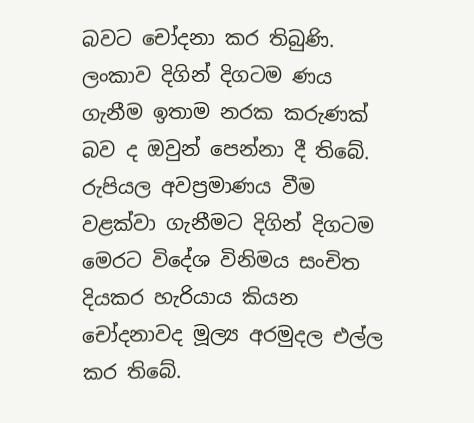බවට චෝදනා කර තිබුණි. ලංකාව දිගින් දිගටම ණය ගැනීම ඉතාම නරක කරුණක් බව ද ඔවුන් පෙන්නා දී තිබේ. රුපියල අවප්‍රමාණය වීම වළක්වා ගැනීමට දිගින් දිගටම මෙරට විදේශ විනිමය සංචිත දියකර හැරියාය කියන චෝදනාවද මූල්‍ය අරමුදල එල්ල කර තිබේ.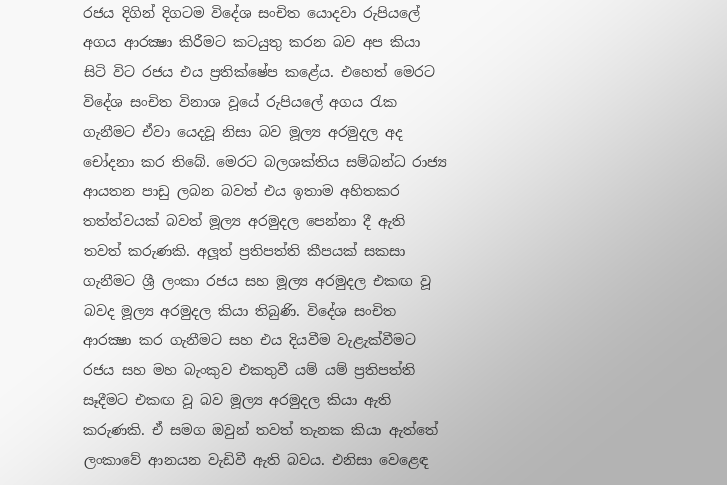රජය දිගින් දිගටම විදේශ සංචිත යොදවා රුපියලේ අගය ආරක්‍ෂා කිරීමට කටයුතු කරන බව අප කියා සිටි විට රජය එය ප්‍රතික්ෂේප කළේය. එහෙත් මෙරට විදේශ සංචිත විනාශ වූයේ රුපියලේ අගය රැක ගැනීමට ඒවා යෙදවූ නිසා බව මූල්‍ය අරමුදල අද චෝදනා කර තිබේ. මෙරට බලශක්තිය සම්බන්ධ රාජ්‍ය ආයතන පාඩු ලබන බවත් එය ඉතාම අහිතකර තත්ත්වයක් බවත් මූල්‍ය අරමුදල පෙන්නා දී ඇති තවත් කරුණකි. අලූත් ප්‍රතිපත්ති කීපයක් සකසා ගැනීමට ශ්‍රී ලංකා රජය සහ මූල්‍ය අරමුදල එකඟ වූ බවද මූල්‍ය අරමුදල කියා තිබුණි. විදේශ සංචිත ආරක්‍ෂා කර ගැනීමට සහ එය දියවීම වැළැක්වීමට රජය සහ මහ බැංකුව එකතුවී යම් යම් ප්‍රතිපත්ති සෑදීමට එකඟ වූ බව මූල්‍ය අරමුදල කියා ඇති කරුණකි. ඒ සමග ඔවුන් තවත් තැනක කියා ඇත්තේ ලංකාවේ ආනයන වැඩිවී ඇති බවය. එනිසා වෙළෙඳ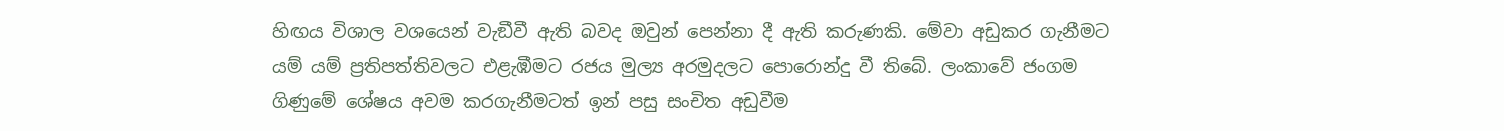හිඟය විශාල වශයෙන් වැඞීවී ඇති බවද ඔවුන් පෙන්නා දී ඇති කරුණකි. මේවා අඩුකර ගැනීමට යම් යම් ප්‍රතිපත්තිවලට එළැඹීමට රජය මුල්‍ය අරමුදලට පොරොන්දු වී තිබේ. ලංකාවේ ජංගම ගිණුමේ ශේෂය අවම කරගැනීමටත් ඉන් පසු සංචිත අඩුවීම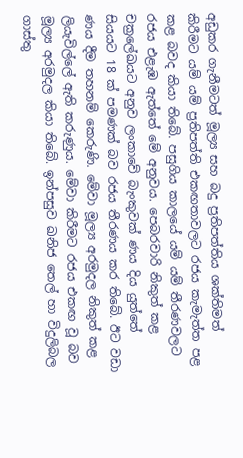අඩුකර ගැනීමටත් මූල්‍ය සහ බදු ප්‍රතිපත්තිය ශක්තිමත් කිරීමට යම් යම් ප්‍රතිපත්ති එකඟතාවලට රජය කැමැත්ත පළ කළ බවද කියා තිබේ. පසුගිය කාලයේ යම් යම් තීරණවලට රජය එළැඹ ඇත්තේ මේ අනුවය. පෙබරවාරි නිකුත් කළ චක්‍රලේඛයට අනුව ලංකාවේ බැංකුවක් ණය දිය යුත්තේ සියයට 18 ක් පමණක් බව රජය තීරණය කර තිබේ. ඊට වඩා ණය දීම තහනම් කෙරුණි. මේවා මූල්‍ය අරමුදල නිකුත් කළ ලියැවිල්ලේ ඇති කරුණුය. මේවා කිරීමට රජය එකඟ වූ බව මූල්‍ය අරමුදල කියා තිබේ. ඉන්පසුව ඛනිජ තෙල් හා විදුලිබල ගාස්තු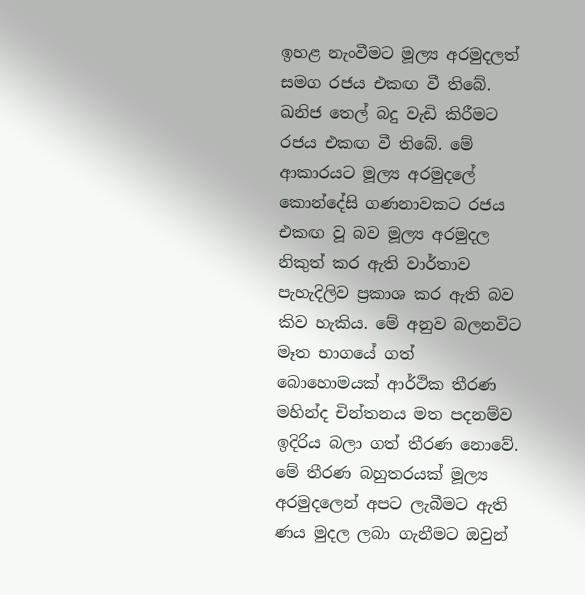ඉහළ නැංවීමට මූල්‍ය අරමුදලත් සමග රජය එකඟ වී තිබේ. ඛනිජ තෙල් බදු වැඩි කිරීමට රජය එකඟ වී තිබේ. මේ ආකාරයට මූල්‍ය අරමුදලේ කොන්දේසි ගණනාවකට රජය එකඟ වූ බව මූල්‍ය අරමුදල නිකුත් කර ඇති වාර්තාව පැහැදිලිව ප්‍රකාශ කර ඇති බව කිව හැකිය. මේ අනුව බලනවිට මෑත භාගයේ ගත් බොහොමයක් ආර්ථික තීරණ මහින්ද චින්තනය මත පදනම්ව ඉදිරිය බලා ගත් තීරණ නොවේ. මේ තීරණ බහුතරයක් මූල්‍ය අරමුදලෙන් අපට ලැබීමට ඇති ණය මුදල ලබා ගැනීමට ඔවුන්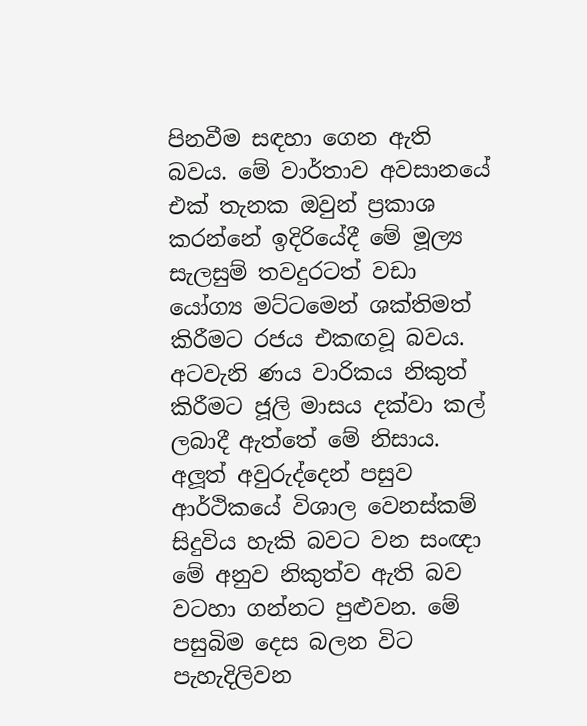පිනවීම සඳහා ගෙන ඇති බවය. මේ වාර්තාව අවසානයේ එක් තැනක ඔවුන් ප්‍රකාශ කරන්නේ ඉදිරියේදී මේ මූල්‍ය සැලසුම් තවදුරටත් වඩා යෝග්‍ය මට්ටමෙන් ශක්තිමත් කිරීමට රජය එකඟවූ බවය. අටවැනි ණය වාරිකය නිකුත් කිරීමට ජූලි මාසය දක්වා කල් ලබාදී ඇත්තේ මේ නිසාය. අලූත් අවුරුද්දෙන් පසුව ආර්ථිකයේ විශාල වෙනස්කම් සිදුවිය හැකි බවට වන සංඥා මේ අනුව නිකුත්ව ඇති බව වටහා ගන්නට පුළුවන. මේ පසුබිම දෙස බලන විට පැහැදිලිවන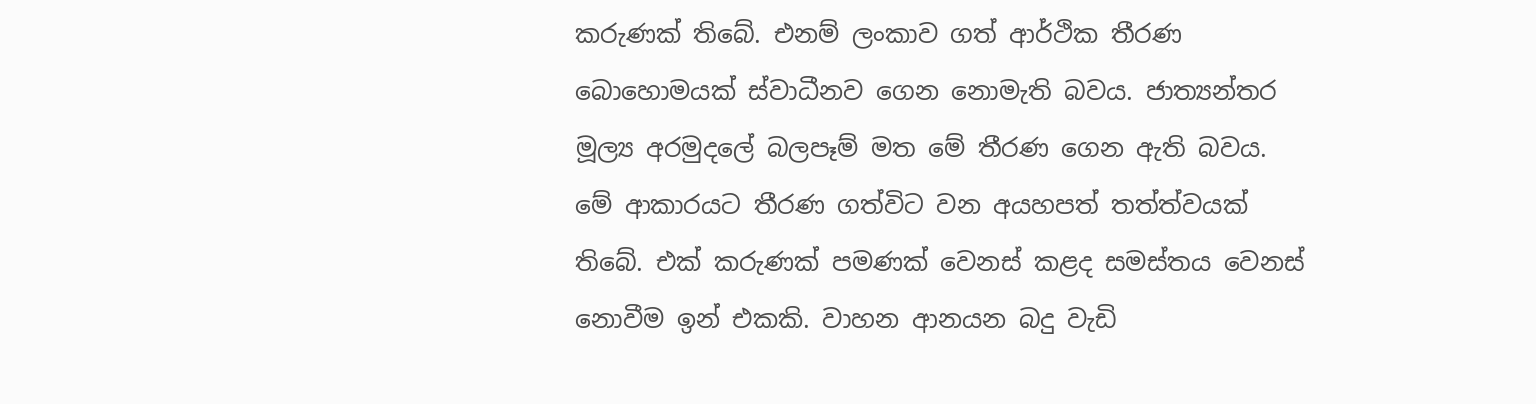කරුණක් තිබේ. එනම් ලංකාව ගත් ආර්ථික තීරණ බොහොමයක් ස්වාධීනව ගෙන නොමැති බවය. ජාත්‍යන්තර මූල්‍ය අරමුදලේ බලපෑම් මත මේ තීරණ ගෙන ඇති බවය. මේ ආකාරයට තීරණ ගත්විට වන අයහපත් තත්ත්වයක් තිබේ. එක් කරුණක් පමණක් වෙනස් කළද සමස්තය වෙනස් නොවීම ඉන් එකකි. වාහන ආනයන බදු වැඩි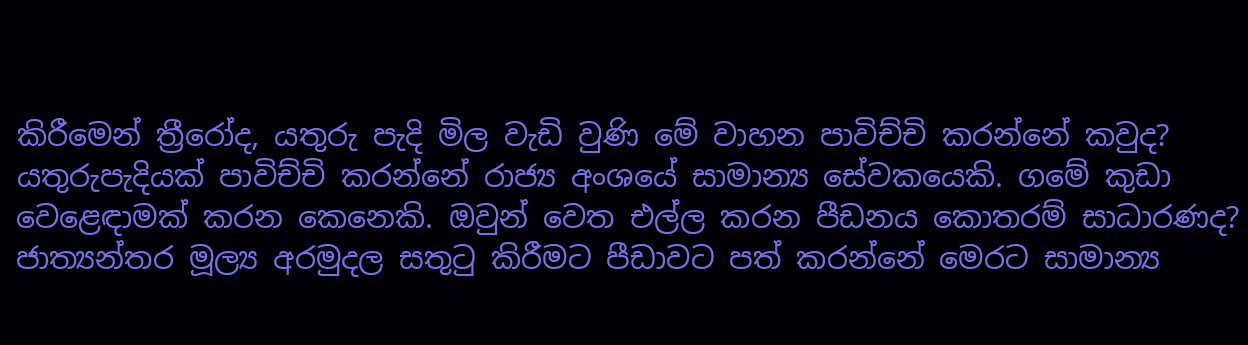කිරීමෙන් ත්‍රීරෝද, යතුරු පැදි මිල වැඩි වුණි මේ වාහන පාවිච්චි කරන්නේ කවුද? යතුරුපැදියක් පාවිච්චි කරන්නේ රාජ්‍ය අංශයේ සාමාන්‍ය සේවකයෙකි. ගමේ කුඩා වෙළෙඳාමක් කරන කෙනෙකි. ඔවුන් වෙත එල්ල කරන පීඩනය කොතරම් සාධාරණද? ජාත්‍යන්තර මූල්‍ය අරමුදල සතුටු කිරීමට පීඩාවට පත් කරන්නේ මෙරට සාමාන්‍ය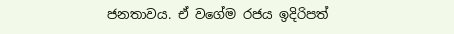ජනතාවය. ඒ වගේම රජය ඉදිරිපත්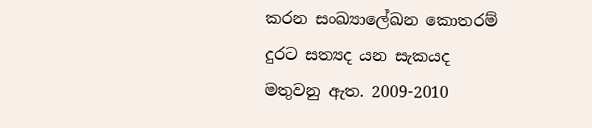කරන සංඛ්‍යාලේඛන කොතරම් දුරට සත්‍යද යන සැකයද මතුවනු ඇත. 2009-2010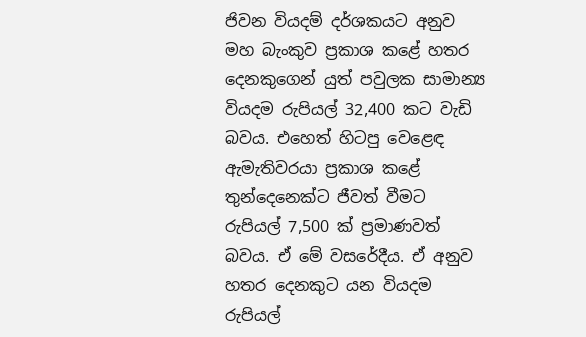ජිවන වියදම් දර්ශකයට අනුව මහ බැංකුව ප්‍රකාශ කළේ හතර දෙනකුගෙන් යුත් පවුලක සාමාන්‍ය වියදම රුපියල් 32,400 කට වැඩි බවය. එහෙත් හිටපු වෙළෙඳ ඇමැතිවරයා ප්‍රකාශ කළේ තුන්දෙනෙක්ට ජීවත් වීමට රුපියල් 7,500 ක් ප්‍රමාණවත් බවය. ඒ මේ වසරේදීය. ඒ අනුව හතර දෙනකුට යන වියදම රුපියල්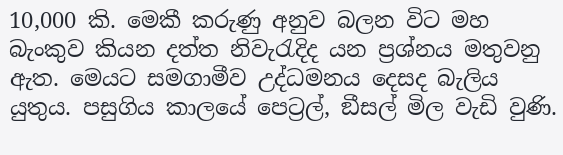10,000 කි. මෙකී කරුණු අනුව බලන විට මහ බැංකුව කියන දත්ත නිවැරැදිද යන ප්‍රශ්නය මතුවනු ඇත. මෙයට සමගාමීව උද්ධමනය දෙසද බැලිය යුතුය. පසුගිය කාලයේ පෙට්‍රල්, ඞීසල් මිල වැඩි වුණි.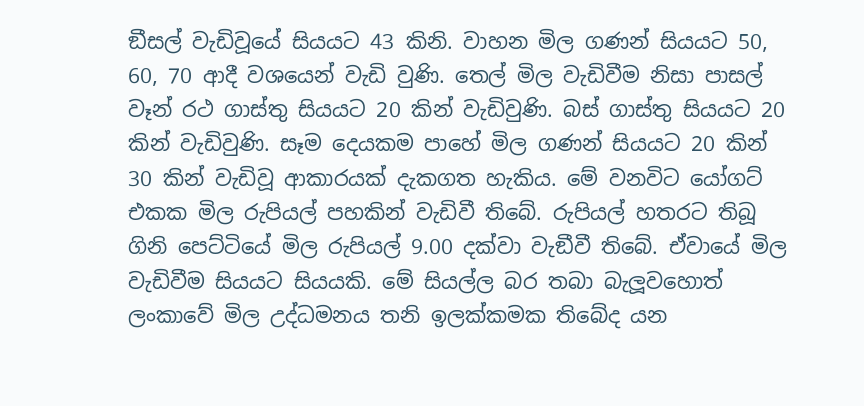ඞීසල් වැඩිවූයේ සියයට 43 කිනි. වාහන මිල ගණන් සියයට 50, 60, 70 ආදී වශයෙන් වැඩි වුණි. තෙල් මිල වැඩිවීම නිසා පාසල් වෑන් රථ ගාස්තු සියයට 20 කින් වැඩිවුණි. බස් ගාස්තු සියයට 20 කින් වැඩිවුණි. සෑම දෙයකම පාහේ මිල ගණන් සියයට 20 කින් 30 කින් වැඩිවූ ආකාරයක් දැකගත හැකිය. මේ වනවිට යෝගට් එකක මිල රුපියල් පහකින් වැඩිවී තිබේ. රුපියල් හතරට තිබූ ගිනි පෙට්ටියේ මිල රුපියල් 9.00 දක්වා වැඞීවී තිබේ. ඒවායේ මිල වැඩිවීම සියයට සියයකි. මේ සියල්ල බර තබා බැලූවහොත් ලංකාවේ මිල උද්ධමනය තනි ඉලක්කමක තිබේද යන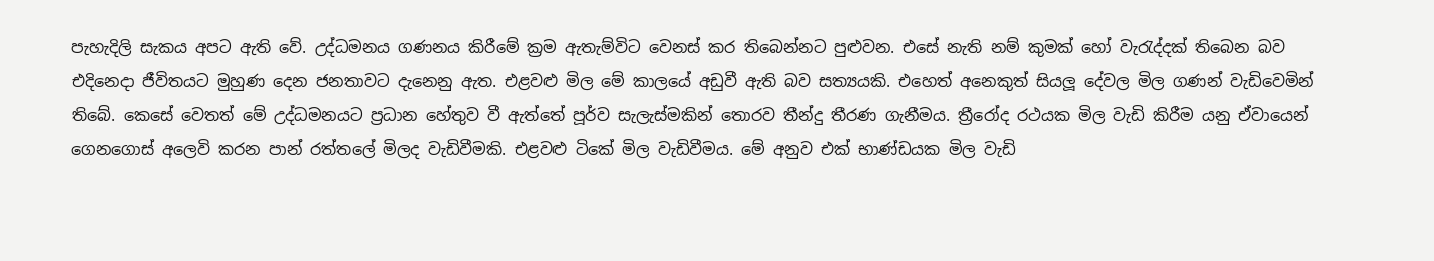පැහැදිලි සැකය අපට ඇති වේ. උද්ධමනය ගණනය කිරීමේ ක්‍රම ඇතැම්විට වෙනස් කර තිබෙන්නට පුළුවන. එසේ නැති නම් කුමක් හෝ වැරැද්දක් තිබෙන බව එදිනෙදා ජීවිතයට මුහුණ දෙන ජනතාවට දැනෙනු ඇත. එළවළු මිල මේ කාලයේ අඩුවී ඇති බව සත්‍යයකි. එහෙත් අනෙකුත් සියලූ දේවල මිල ගණන් වැඩිවෙමින් තිබේ. කෙසේ වෙතත් මේ උද්ධමනයට ප්‍රධාන හේතුව වී ඇත්තේ පූර්ව සැලැස්මකින් තොරව තීන්දු තීරණ ගැනීමය. ත්‍රීරෝද රථයක මිල වැඩි කිරීම යනු ඒවායෙන් ගෙනගොස් අලෙවි කරන පාන් රත්තලේ මිලද වැඩිවීමකි. එළවළු ටිකේ මිල වැඩිවීමය. මේ අනුව එක් භාණ්ඩයක මිල වැඩි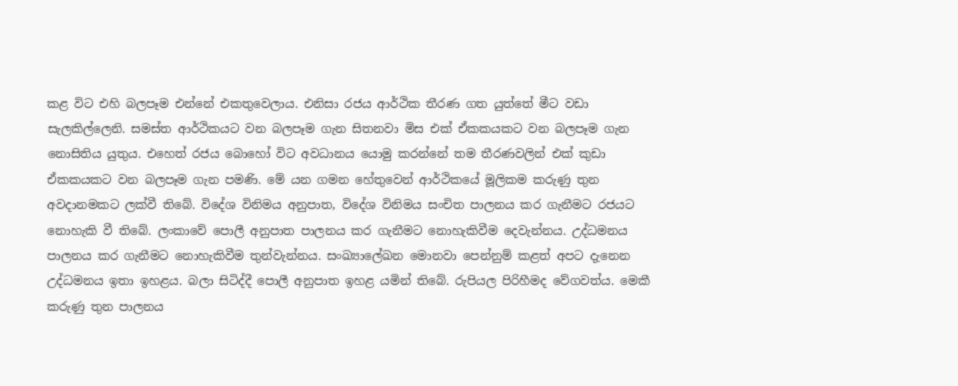කළ විට එහි බලපෑම එන්නේ එකතුවෙලාය. එනිසා රජය ආර්ථික තීරණ ගත යුත්තේ මීට වඩා සැලකිල්ලෙනි. සමස්ත ආර්ථිකයට වන බලපෑම ගැන සිතනවා මිස එක් ඒකකයකට වන බලපෑම ගැන නොසිතිය යුතුය. එහෙත් රජය බොහෝ විට අවධානය යොමු කරන්නේ තම තීරණවලින් එක් කුඩා ඒකකයකට වන බලපෑම ගැන පමණි. මේ යන ගමන හේතුවෙන් ආර්ථිකයේ මූලිකම කරුණු තුන අවදානමකට ලක්වී තිබේ. විදේශ විනිමය අනුපාත, විදේශ විනිමය සංචිත පාලනය කර ගැනීමට රජයට නොහැකි වී තිබේ. ලංකාවේ පොලී අනුපාත පාලනය කර ගැනීමට නොහැකිවීම දෙවැන්නය. උද්ධමනය පාලනය කර ගැනීමට නොහැකිවීම තුන්වැන්නය. සංඛ්‍යාලේඛන මොනවා පෙන්නුම් කළත් අපට දැනෙන උද්ධමනය ඉතා ඉහළය. බලා සිටිද්දී පොලී අනුපාත ඉහළ යමින් තිබේ. රුපියල පිරිහීමද වේගවත්ය. මෙකී කරුණු තුන පාලනය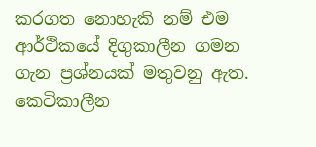කරගත නොහැකි නම් එම ආර්ථිකයේ දිගුකාලීන ගමන ගැන ප්‍රශ්නයක් මතුවනු ඇත. කෙටිකාලීන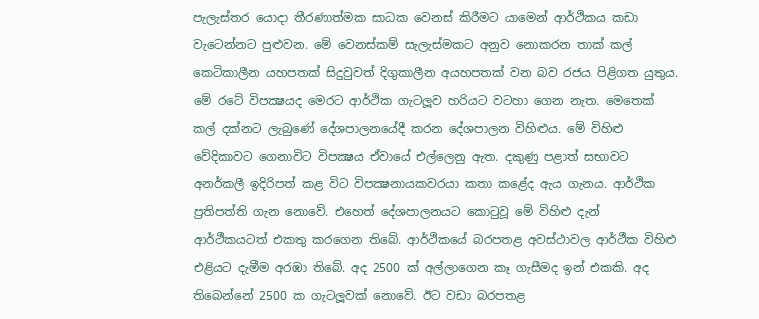පැලැස්තර යොදා තීරණාත්මක සාධක වෙනස් කිරීමට යාමෙන් ආර්ථිකය කඩා වැටෙන්නට පුළුවන. මේ වෙනස්කම් සැලැස්මකට අනුව නොකරන තාක් කල් කෙටිකාලීන යහපතක් සිදුවුවත් දිගුකාලීන අයහපතක් වන බව රජය පිළිගත යුතුය. මේ රටේ විපක්‍ෂයද මෙරට ආර්ථික ගැටලූව හරියට වටහා ගෙන නැත. මෙතෙක් කල් දක්නට ලැබුණේ දේශපාලනයේදී කරන දේශපාලන විහිළුය. මේ විහිළු වේදිකාවට ගෙනාවිට විපක්‍ෂය ඒවායේ එල්ලෙනු ඇත. දකුණු පළාත් සභාවට අනර්කලී ඉදිරිපත් කළ විට විපක්‍ෂනායකවරයා කතා කළේද ඇය ගැනය. ආර්ථික ප්‍රතිපත්ති ගැන නොවේ. එහෙත් දේශපාලනයට කොටුවූ මේ විහිළු දැන් ආර්ථීකයටත් එකතු කරගෙන තිබේ. ආර්ථිකයේ බරපතළ අවස්ථාවල ආර්ථීක විහිළු එළියට දැමීම අරඹා තිබේ. අද 2500 ක් අල්ලාගෙන කෑ ගැසීමද ඉන් එකකි. අද තිබෙන්නේ 2500 ක ගැටලූවක් නොවේ. ඊට වඩා බරපතළ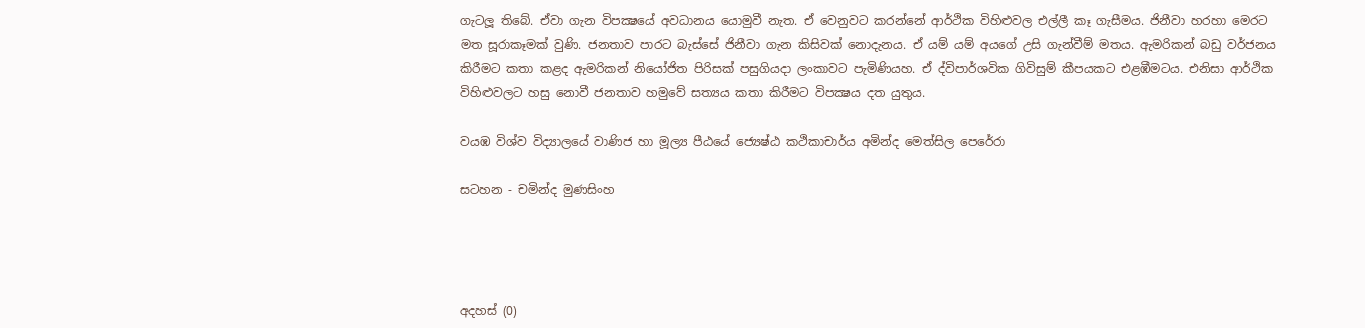ගැටලූ තිබේ. ඒවා ගැන විපක්‍ෂයේ අවධානය යොමුවී නැත. ඒ වෙනුවට කරන්නේ ආර්ථික විහිළුවල එල්ලී කෑ ගැසීමය. ජිනීවා හරහා මෙරට මත සූරාකෑමක් වුණි. ජනතාව පාරට බැස්සේ ජිනීවා ගැන කිසිවක් නොදැනය. ඒ යම් යම් අයගේ උසි ගැන්වීම් මතය. ඇමරිකන් බඩු වර්ජනය කිරීමට කතා කළද ඇමරිකන් නියෝජිත පිරිසක් පසුගියදා ලංකාවට පැමිණියහ. ඒ ද්විපාර්ශවික ගිවිසුම් කීපයකට එළඹීමටය. එනිසා ආර්ථික විහිළුවලට හසු නොවී ජනතාව හමුවේ සත්‍යය කතා කිරීමට විපක්‍ෂය දත යුතුය.

වයඹ විශ්ව විද්‍යාලයේ වාණිජ හා මූල්‍ය පීඨයේ ජ්‍යෙෂ්ඨ කථිකාචාර්ය අමින්ද මෙත්සිල පෙරේරා

සටහන - චමින්ද මුණසිංහ




අදහස් (0)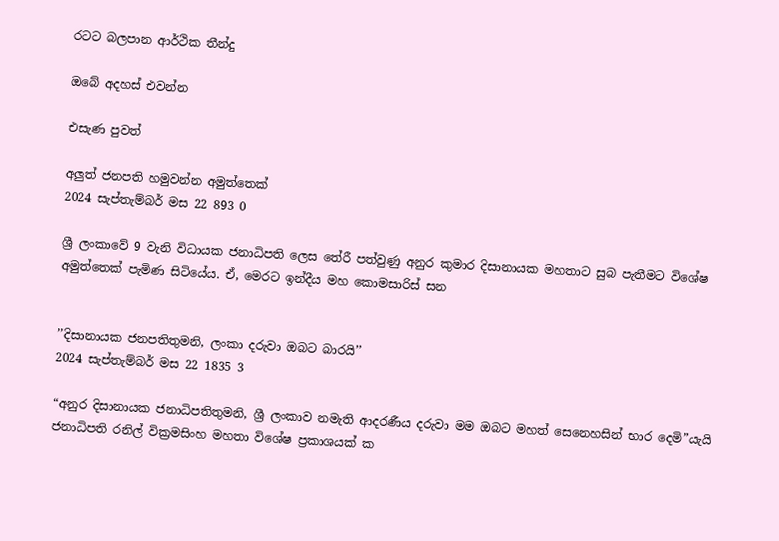රටට බලපාන ආර්ථික තීන්දු

ඔබේ අදහස් එවන්න

එසැණ පුවත්

අලුත් ජනපති හමුවන්න අමුත්තෙක්
2024 සැප්තැම්බර් මස 22 893 0

ශ්‍රී ලංකාවේ 9 වැනි විධායක ජනාධිපති ලෙස තේරී පත්වුණු අනුර කුමාර දිසානායක මහතාට සුබ පැතීමට විශේෂ අමුත්තෙක් පැමිණ සිටියේය. ඒ, මෙරට ඉන්දීය මහ කොමසාරිස් සන


’’දිසානායක ජනපතිතුමනි, ලංකා දරුවා ඔබට බාරයි’’
2024 සැප්තැම්බර් මස 22 1835 3

“අනුර දිසානායක ජනාධිපතිතුමනි, ශ්‍රී ලංකාව නමැති ආදරණීය දරුවා මම ඔබට මහත් සෙනෙහසින් භාර දෙමි”යැයි ජනාධිපති රනිල් වික්‍රමසිංහ මහතා විශේෂ ප්‍රකාශයක් ක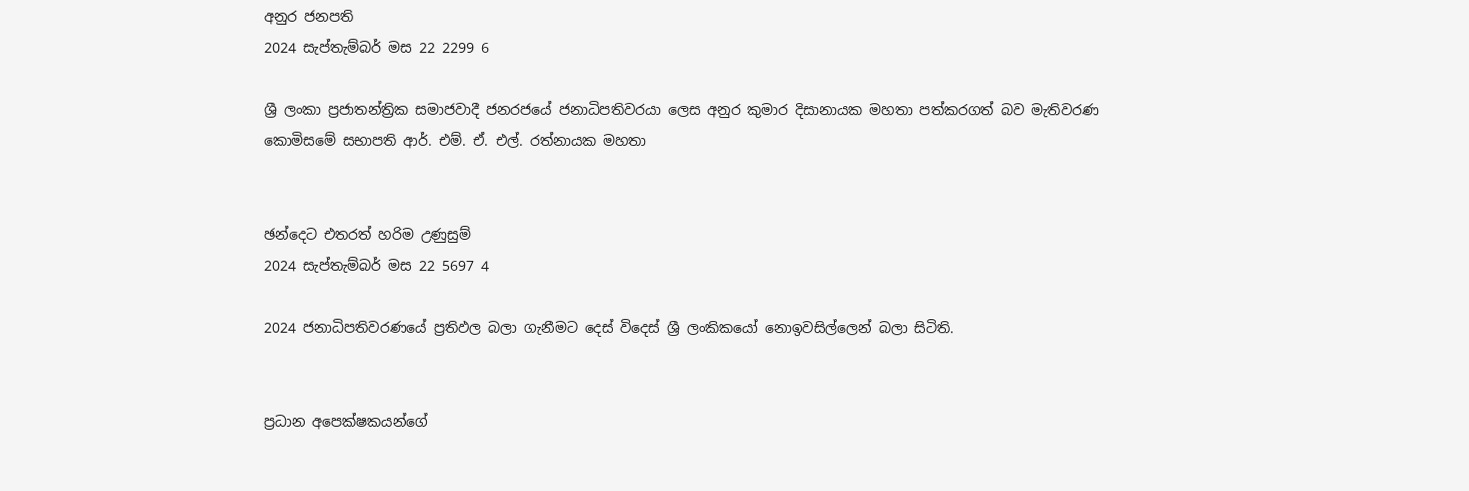අනුර ජනපති
2024 සැප්තැම්බර් මස 22 2299 6

ශ්‍රී ලංකා ප්‍රජාතන්ත්‍රික සමාජවාදී ජනරජයේ ජනාධිපතිවරයා ලෙස අනුර කුමාර දිසානායක මහතා පත්කරගත් බව මැතිවරණ කොමිසමේ සභාපති ආර්. එම්. ඒ. එල්. රත්නායක මහතා


ඡන්දෙට එතරත් හරිම උණුසුම්
2024 සැප්තැම්බර් මස 22 5697 4

2024 ජනාධිපතිවරණයේ ප්‍රතිඵල බලා ගැනීමට දෙස් විදෙස් ශ්‍රී ලංකිකයෝ නොඉවසිල්ලෙන් බලා සිටිති.


ප්‍රධාන අපෙක්ෂකයන්ගේ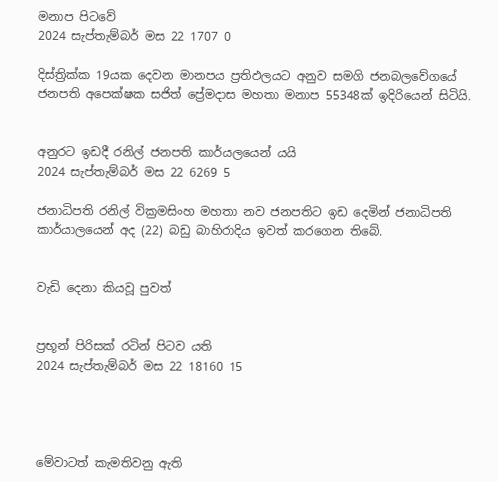මනාප පිටවේ
2024 සැප්තැම්බර් මස 22 1707 0

දිස්ත්‍රික්ක 19යක දෙවන මානපය ප්‍රතිඵලයට අනුව සමගි ජනබලවේගයේ ජනපති අපෙක්ෂක සජිත් ප්‍රේමදාස මහතා මනාප 55348ක් ඉදිරියෙන් සිටියි.


අනුරට ඉඩදී රනිල් ජනපති කාර්යලයෙන් යයි
2024 සැප්තැම්බර් මස 22 6269 5

ජනාධිපති රනිල් වික්‍රමසිංහ මහතා නව ජනපතිට ඉඩ දෙමින් ජනාධිපති කාර්යාලයෙන් අද (22) බඩු බාහිරාදිය ඉවත් කරගෙන තිබේ.


වැඩි දෙනා කියවූ පුවත්


ප්‍රභූන් පිරිසක් රටින් පිටව යති
2024 සැප්තැම්බර් මස 22 18160 15




මේවාටත් කැමතිවනු ඇති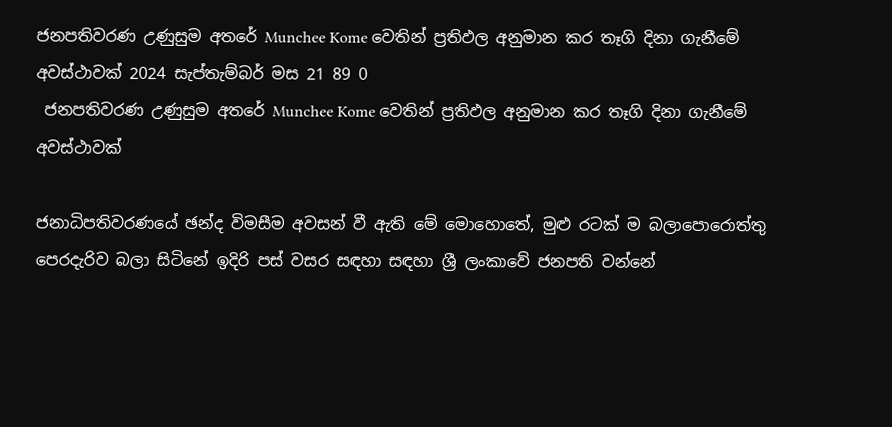ජනපතිවරණ උණුසුම අතරේ Munchee Kome වෙතින් ප්‍රතිඵල අනුමාන කර තෑගි දිනා ගැනීමේ අවස්ථාවක් 2024 සැප්තැම්බර් මස 21 89 0
 ජනපතිවරණ උණුසුම අතරේ Munchee Kome වෙතින් ප්‍රතිඵල අනුමාන කර තෑගි දිනා ගැනීමේ අවස්ථාවක්

ජනාධිපතිවරණයේ ඡන්ද විමසීම අවසන් වී ඇති මේ මොහොතේ, මුළු රටක් ම බලාපොරොත්තු පෙරදැරිව බලා සිටිනේ ඉදිරි පස් වසර සඳහා සඳහා ශ්‍රී ලංකාවේ ජනපති වන්නේ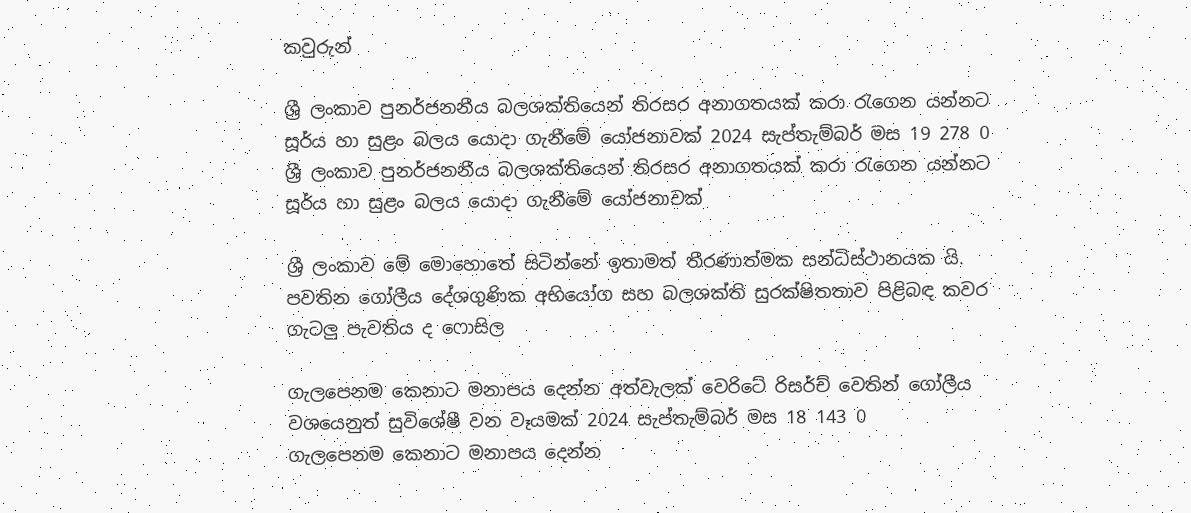කවුරුන්

ශ්‍රී ලංකාව පුනර්ජනනීය බලශක්තියෙන් තිරසර අනාගතයක් කරා රැගෙන යන්නට සූර්ය හා සුළං බලය යොදා ගැනීමේ යෝජනාවක් 2024 සැප්තැම්බර් මස 19 278 0
ශ්‍රී ලංකාව පුනර්ජනනීය බලශක්තියෙන් තිරසර අනාගතයක් කරා රැගෙන යන්නට සූර්ය හා සුළං බලය යොදා ගැනීමේ යෝජනාවක්

ශ්‍රී ලංකාව මේ මොහොතේ සිටින්නේ ඉතාමත් තීරණාත්මක සන්ධිස්ථානයක යි. පවතින ගෝලීය දේශගුණික අභියෝග සහ බලශක්ති සුරක්ෂිතතාව පිළිබඳ කවර ගැටලු පැවතිය ද ෆොසිල

ගැලපෙනම කෙනාට මනාපය දෙන්න අත්වැලක් වෙරිටේ රිසර්ච් වෙතින් ගෝලීය වශයෙනුත් සුවිශේෂී වන වෑයමක් 2024 සැප්තැම්බර් මස 18 143 0
ගැලපෙනම කෙනාට මනාපය දෙන්න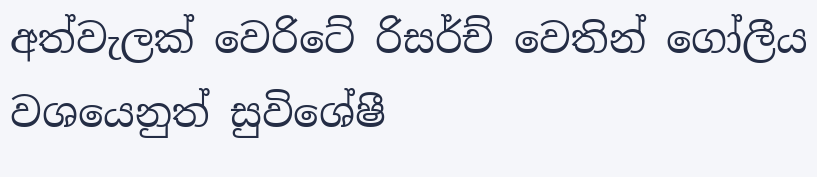අත්වැලක් වෙරිටේ රිසර්ච් වෙතින් ගෝලීය වශයෙනුත් සුවිශේෂී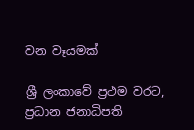වන වෑයමක්

ශ්‍රී ලංකාවේ ප්‍රථම වරට, ප්‍රධාන ජනාධිපති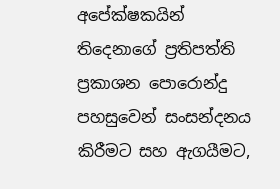අපේක්ෂකයින් තිදෙනාගේ ප්‍රතිපත්ති ප්‍රකාශන පොරොන්දු පහසුවෙන් සංසන්දනය කිරීමට සහ ඇගයීමට,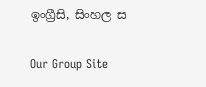ඉංග්‍රීසි, සිංහල ස

Our Group Site